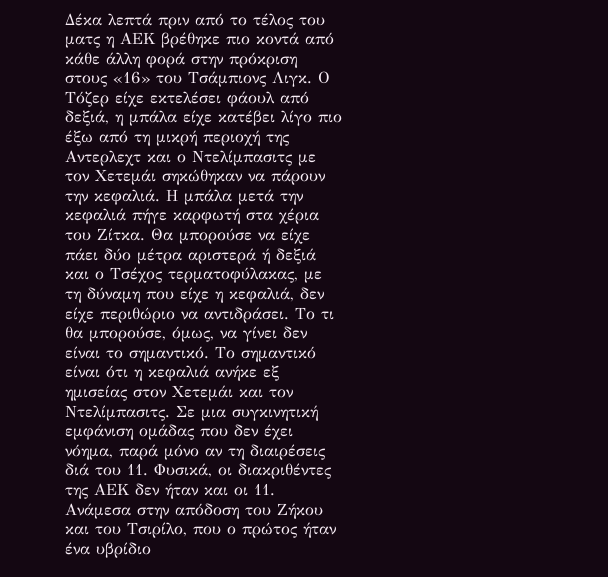Δέκα λεπτά πριν από το τέλος του ματς η ΑΕΚ βρέθηκε πιο κοντά από κάθε άλλη φορά στην πρόκριση στους «16» του Τσάμπιονς Λιγκ. Ο Τόζερ είχε εκτελέσει φάουλ από δεξιά, η μπάλα είχε κατέβει λίγο πιο έξω από τη μικρή περιοχή της Αντερλεχτ και ο Ντελίμπασιτς με τον Χετεμάι σηκώθηκαν να πάρουν την κεφαλιά. Η μπάλα μετά την κεφαλιά πήγε καρφωτή στα χέρια του Ζίτκα. Θα μπορούσε να είχε πάει δύο μέτρα αριστερά ή δεξιά και ο Τσέχος τερματοφύλακας, με τη δύναμη που είχε η κεφαλιά, δεν είχε περιθώριο να αντιδράσει. Το τι θα μπορούσε, όμως, να γίνει δεν είναι το σημαντικό. Το σημαντικό είναι ότι η κεφαλιά ανήκε εξ ημισείας στον Χετεμάι και τον Ντελίμπασιτς. Σε μια συγκινητική εμφάνιση ομάδας που δεν έχει νόημα, παρά μόνο αν τη διαιρέσεις διά του 11. Φυσικά, οι διακριθέντες της ΑΕΚ δεν ήταν και οι 11. Ανάμεσα στην απόδοση του Ζήκου και του Τσιρίλο, που ο πρώτος ήταν ένα υβρίδιο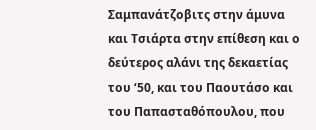Σαμπανάτζοβιτς στην άμυνα και Τσιάρτα στην επίθεση και ο δεύτερος αλάνι της δεκαετίας του ‘50, και του Παουτάσο και του Παπασταθόπουλου, που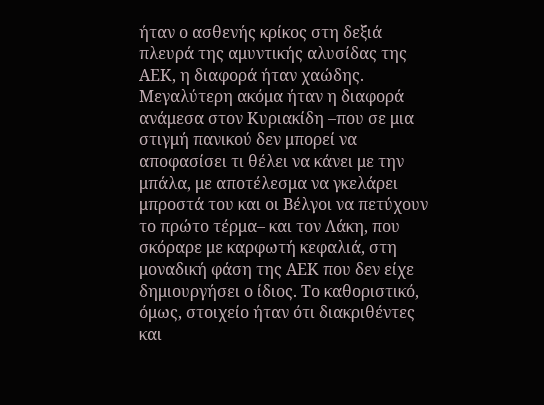ήταν ο ασθενής κρίκος στη δεξιά πλευρά της αμυντικής αλυσίδας της ΑΕΚ, η διαφορά ήταν χαώδης. Μεγαλύτερη ακόμα ήταν η διαφορά ανάμεσα στον Κυριακίδη –που σε μια στιγμή πανικού δεν μπορεί να αποφασίσει τι θέλει να κάνει με την μπάλα, με αποτέλεσμα να γκελάρει μπροστά του και οι Βέλγοι να πετύχουν το πρώτο τέρμα– και τον Λάκη, που σκόραρε με καρφωτή κεφαλιά, στη μοναδική φάση της ΑΕΚ που δεν είχε δημιουργήσει ο ίδιος. Το καθοριστικό, όμως, στοιχείο ήταν ότι διακριθέντες και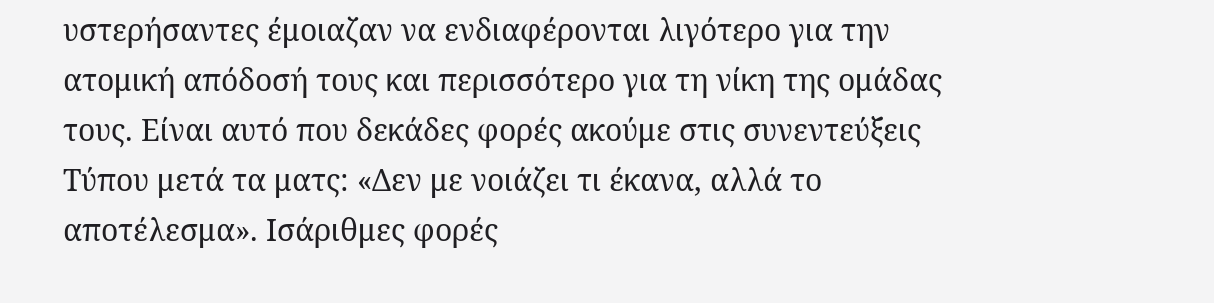υστερήσαντες έμοιαζαν να ενδιαφέρονται λιγότερο για την ατομική απόδοσή τους και περισσότερο για τη νίκη της ομάδας τους. Είναι αυτό που δεκάδες φορές ακούμε στις συνεντεύξεις Τύπου μετά τα ματς: «Δεν με νοιάζει τι έκανα, αλλά το αποτέλεσμα». Ισάριθμες φορές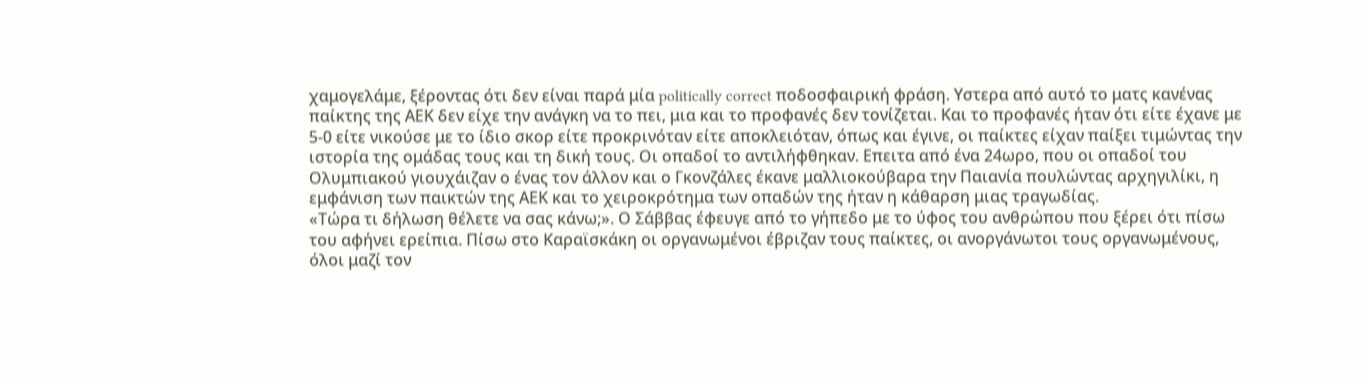χαμογελάμε, ξέροντας ότι δεν είναι παρά μία politically correct ποδοσφαιρική φράση. Υστερα από αυτό το ματς κανένας παίκτης της ΑΕΚ δεν είχε την ανάγκη να το πει, μια και το προφανές δεν τονίζεται. Και το προφανές ήταν ότι είτε έχανε με 5-0 είτε νικούσε με το ίδιο σκορ είτε προκρινόταν είτε αποκλειόταν, όπως και έγινε, οι παίκτες είχαν παίξει τιμώντας την ιστορία της ομάδας τους και τη δική τους. Οι οπαδοί το αντιλήφθηκαν. Επειτα από ένα 24ωρο, που οι οπαδοί του Ολυμπιακού γιουχάιζαν ο ένας τον άλλον και ο Γκονζάλες έκανε μαλλιοκούβαρα την Παιανία πουλώντας αρχηγιλίκι, η εμφάνιση των παικτών της ΑΕΚ και το χειροκρότημα των οπαδών της ήταν η κάθαρση μιας τραγωδίας.
«Τώρα τι δήλωση θέλετε να σας κάνω;». Ο Σάββας έφευγε από το γήπεδο με το ύφος του ανθρώπου που ξέρει ότι πίσω του αφήνει ερείπια. Πίσω στο Καραϊσκάκη οι οργανωμένοι έβριζαν τους παίκτες, οι ανοργάνωτοι τους οργανωμένους, όλοι μαζί τον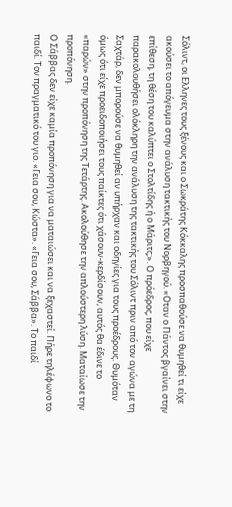Σόλιντ, οι Ελληνες τους ξένους και ο Σωκράτης Κόκκαλης προσπαθούσε να θυμηθεί τι είχε ακούσει το απόγευμα στην ανάλυση τακτικής του Νορβηγού. «Οταν ο Πάντος βγαίνει στην επίθεση, τη θέση του καλύπτει ο Στολτίδης ή ο Μάριτς;». Ο πρόεδρος, που είχε παρακολουθήσει ολόκληρη την ανάλυση της τακτικής του Σόλιντ πριν από τον αγώνα με τη Σαχτάρ, δεν μπορούσε να θυμηθεί αν υπήρχαν και οδηγίες για τους προέδρους. Θυμόταν όμως ότι είχε προειδοποιήσει τους παίκτες ότι χάσουν-κερδίσουν, αυτός θα έδινε το «παρών» στην προπόνηση της Τετάρτης. Ακολούθησε την απλούστερη λύση. Ματαίωσε την προπόνηση.
Ο Σάββας δεν είχε καμία προπόνηση για να ματαιώσει και να ξεχαστεί. Πήρε τηλέφωνο το παιδί. Τον πραγματικό του γιο. «Γεια σου, Κώστα». «Γεια σου, Σάββα». Το παιδί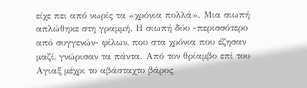είχε πει από νωρίς τα «χρόνια πολλά». Μια σιωπή απλώθηκε στη γραμμή. Η σιωπή δύο -περισσότερο από συγγενών- φίλων, που στα χρόνια που έζησαν μαζί, γνώρισαν τα πάντα. Από τον θρίαμβο επί του Αγιαξ μέχρι το αβάσταχτο βάρος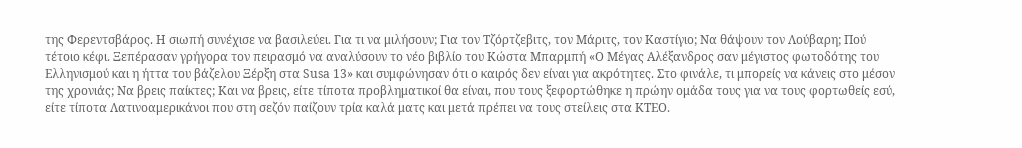της Φερεντσβάρος. Η σιωπή συνέχισε να βασιλεύει. Για τι να μιλήσουν; Για τον Τζόρτζεβιτς, τον Μάριτς, τον Καστίγιο; Να θάψουν τον Λούβαρη; Πού τέτοιο κέφι. Ξεπέρασαν γρήγορα τον πειρασμό να αναλύσουν το νέο βιβλίο του Κώστα Μπαρμπή «Ο Μέγας Αλέξανδρος σαν μέγιστος φωτοδότης του Ελληνισμού και η ήττα του βάζελου Ξέρξη στα Susa 13» και συμφώνησαν ότι ο καιρός δεν είναι για ακρότητες. Στο φινάλε, τι μπορείς να κάνεις στο μέσον της χρονιάς; Να βρεις παίκτες; Και να βρεις, είτε τίποτα προβληματικοί θα είναι, που τους ξεφορτώθηκε η πρώην ομάδα τους για να τους φορτωθείς εσύ, είτε τίποτα Λατινοαμερικάνοι που στη σεζόν παίζουν τρία καλά ματς και μετά πρέπει να τους στείλεις στα ΚΤΕΟ.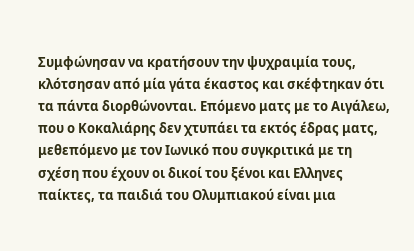Συμφώνησαν να κρατήσουν την ψυχραιμία τους, κλότσησαν από μία γάτα έκαστος και σκέφτηκαν ότι τα πάντα διορθώνονται. Επόμενο ματς με το Αιγάλεω, που ο Κοκαλιάρης δεν χτυπάει τα εκτός έδρας ματς, μεθεπόμενο με τον Ιωνικό που συγκριτικά με τη σχέση που έχουν οι δικοί του ξένοι και Ελληνες παίκτες, τα παιδιά του Ολυμπιακού είναι μια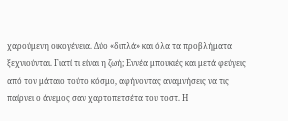χαρούμενη οικογένεια. Δύο «διπλά» και όλα τα προβλήματα ξεχνιούνται. Γιατί τι είναι η ζωή; Εννέα μπουκιές και μετά φεύγεις από τον μάταιο τούτο κόσμο, αφήνοντας αναμνήσεις να τις παίρνει ο άνεμος σαν χαρτοπετσέτα του τοστ. Η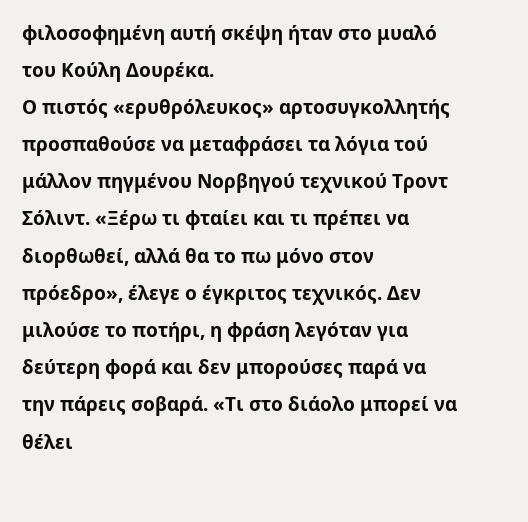φιλοσοφημένη αυτή σκέψη ήταν στο μυαλό του Κούλη Δουρέκα.
Ο πιστός «ερυθρόλευκος» αρτοσυγκολλητής προσπαθούσε να μεταφράσει τα λόγια τού μάλλον πηγμένου Νορβηγού τεχνικού Τροντ Σόλιντ. «Ξέρω τι φταίει και τι πρέπει να διορθωθεί, αλλά θα το πω μόνο στον πρόεδρο», έλεγε ο έγκριτος τεχνικός. Δεν μιλούσε το ποτήρι, η φράση λεγόταν για δεύτερη φορά και δεν μπορούσες παρά να την πάρεις σοβαρά. «Τι στο διάολο μπορεί να θέλει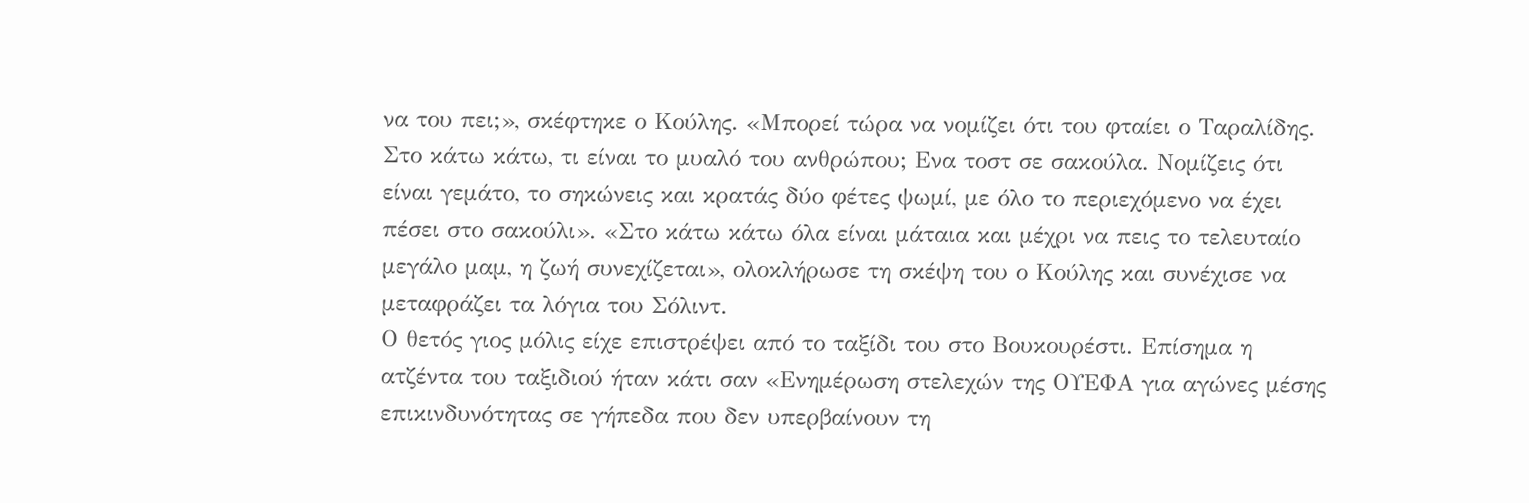να του πει;», σκέφτηκε ο Κούλης. «Μπορεί τώρα να νομίζει ότι του φταίει ο Ταραλίδης. Στο κάτω κάτω, τι είναι το μυαλό του ανθρώπου; Ενα τοστ σε σακούλα. Νομίζεις ότι είναι γεμάτο, το σηκώνεις και κρατάς δύο φέτες ψωμί, με όλο το περιεχόμενο να έχει πέσει στο σακούλι». «Στο κάτω κάτω όλα είναι μάταια και μέχρι να πεις το τελευταίο μεγάλο μαμ, η ζωή συνεχίζεται», ολοκλήρωσε τη σκέψη του ο Κούλης και συνέχισε να μεταφράζει τα λόγια του Σόλιντ.
Ο θετός γιος μόλις είχε επιστρέψει από το ταξίδι του στο Βουκουρέστι. Επίσημα η ατζέντα του ταξιδιού ήταν κάτι σαν «Ενημέρωση στελεχών της ΟΥΕΦA για αγώνες μέσης επικινδυνότητας σε γήπεδα που δεν υπερβαίνουν τη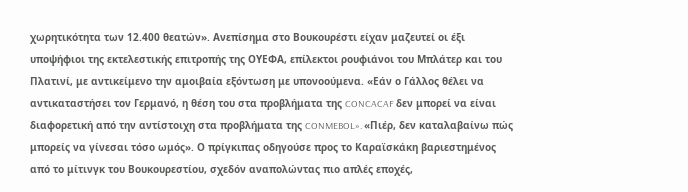χωρητικότητα των 12.400 θεατών». Ανεπίσημα στο Βουκουρέστι είχαν μαζευτεί οι έξι υποψήφιοι της εκτελεστικής επιτροπής της ΟΥΕΦA, επίλεκτοι ρουφιάνοι του Μπλάτερ και του Πλατινί, με αντικείμενο την αμοιβαία εξόντωση με υπονοούμενα. «Εάν ο Γάλλος θέλει να αντικαταστήσει τον Γερμανό, η θέση του στα προβλήματα της CONCACAF δεν μπορεί να είναι διαφορετική από την αντίστοιχη στα προβλήματα της CONMEBOL». «Πιέρ, δεν καταλαβαίνω πώς μπορείς να γίνεσαι τόσο ωμός». Ο πρίγκιπας οδηγούσε προς το Καραϊσκάκη βαριεστημένος από το μίτινγκ του Βουκουρεστίου, σχεδόν αναπολώντας πιο απλές εποχές,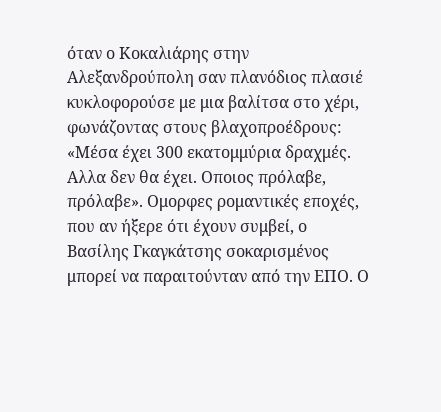όταν ο Κοκαλιάρης στην Αλεξανδρούπολη σαν πλανόδιος πλασιέ κυκλοφορούσε με μια βαλίτσα στο χέρι, φωνάζοντας στους βλαχοπροέδρους: «Μέσα έχει 300 εκατομμύρια δραχμές. Αλλα δεν θα έχει. Οποιος πρόλαβε, πρόλαβε». Ομορφες ρομαντικές εποχές, που αν ήξερε ότι έχουν συμβεί, ο Βασίλης Γκαγκάτσης σοκαρισμένος μπορεί να παραιτούνταν από την ΕΠΟ. Ο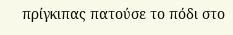πρίγκιπας πατούσε το πόδι στο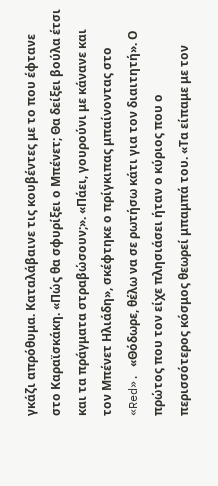γκάζι απρόθυμα. Καταλάβαινε τις κουβέντες με το που έφτανε στο Καραϊσκάκη. «Πώς θα σφυρίξει ο Μπένετ; Θα δείξει βούλα έτσι και τα πράγματα στραβώσουν;». «Πάει, γουρούνι με κάνανε και τον Μπένετ Ηλιάδη», σκέφτηκε ο πρίγκιπας μπαίνοντας στο «Red». «Θόδωρε, θέλω να σε ρωτήσω κάτι για τον διαιτητή». Ο πρώτος που τον είχε πλησιάσει ήταν ο κύριος που ο περισσότερος κόσμος θεωρεί μπαμπά του. «Τα είπαμε με τον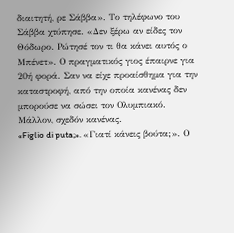διαιτητή, ρε Σάββα». Το τηλέφωνο του Σάββα χτύπησε. «Δεν ξέρω αν είδες τον Θόδωρο. Ρώτησέ τον τι θα κάνει αυτός ο Μπένετ». Ο πραγματικός γιος έπαιρνε για 20ή φορά. Σαν να είχε προαίσθημα για την καταστροφή, από την οποία κανένας δεν μπορούσε να σώσει τον Ολυμπιακό. Μάλλον, σχεδόν κανένας.
«Figlio di puta;». «Γιατί κάνεις βούτα;». Ο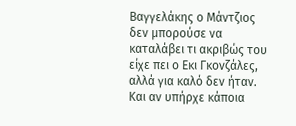Βαγγελάκης ο Μάντζιος δεν μπορούσε να καταλάβει τι ακριβώς του είχε πει ο Εκι Γκονζάλες, αλλά για καλό δεν ήταν. Και αν υπήρχε κάποια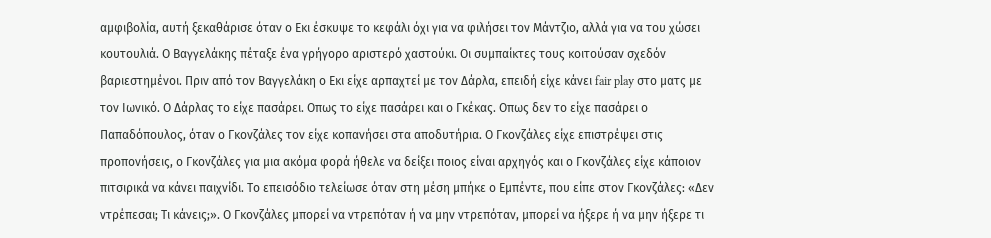αμφιβολία, αυτή ξεκαθάρισε όταν ο Εκι έσκυψε το κεφάλι όχι για να φιλήσει τον Μάντζιο, αλλά για να του χώσει κουτουλιά. Ο Βαγγελάκης πέταξε ένα γρήγορο αριστερό χαστούκι. Οι συμπαίκτες τους κοιτούσαν σχεδόν βαριεστημένοι. Πριν από τον Βαγγελάκη ο Εκι είχε αρπαχτεί με τον Δάρλα, επειδή είχε κάνει fair play στο ματς με τον Ιωνικό. Ο Δάρλας το είχε πασάρει. Οπως το είχε πασάρει και ο Γκέκας. Οπως δεν το είχε πασάρει ο Παπαδόπουλος, όταν ο Γκονζάλες τον είχε κοπανήσει στα αποδυτήρια. Ο Γκονζάλες είχε επιστρέψει στις προπονήσεις, ο Γκονζάλες για μια ακόμα φορά ήθελε να δείξει ποιος είναι αρχηγός και ο Γκονζάλες είχε κάποιον πιτσιρικά να κάνει παιχνίδι. Το επεισόδιο τελείωσε όταν στη μέση μπήκε ο Εμπέντε, που είπε στον Γκονζάλες: «Δεν ντρέπεσαι; Τι κάνεις;». Ο Γκονζάλες μπορεί να ντρεπόταν ή να μην ντρεπόταν, μπορεί να ήξερε ή να μην ήξερε τι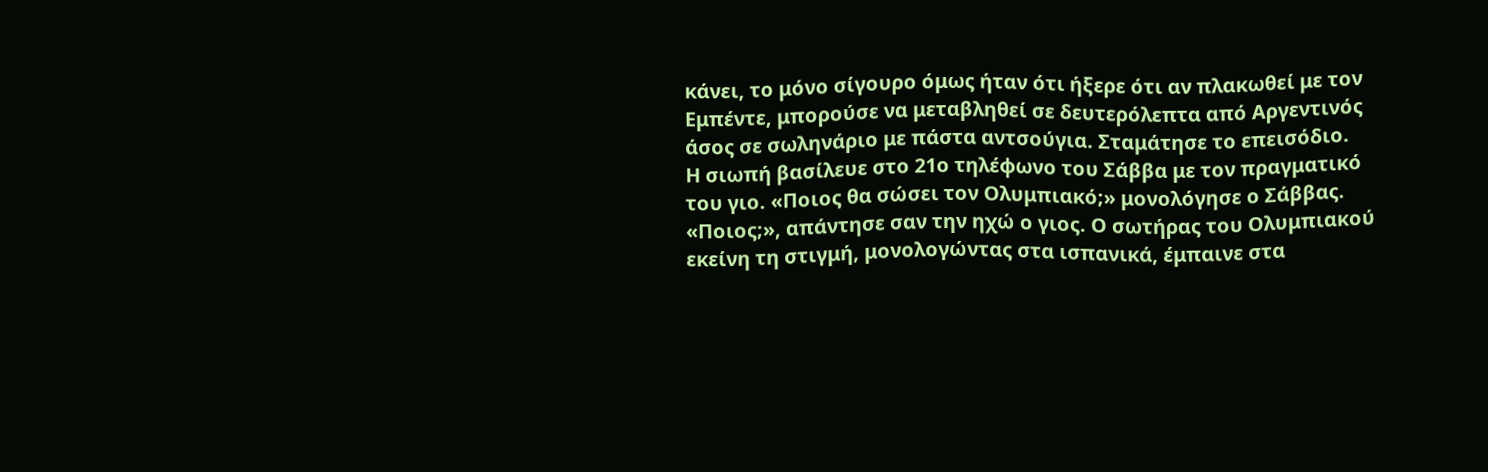κάνει, το μόνο σίγουρο όμως ήταν ότι ήξερε ότι αν πλακωθεί με τον Εμπέντε, μπορούσε να μεταβληθεί σε δευτερόλεπτα από Αργεντινός άσος σε σωληνάριο με πάστα αντσούγια. Σταμάτησε το επεισόδιο.
Η σιωπή βασίλευε στο 21ο τηλέφωνο του Σάββα με τον πραγματικό του γιο. «Ποιος θα σώσει τον Ολυμπιακό;» μονολόγησε ο Σάββας. «Ποιος;», απάντησε σαν την ηχώ ο γιος. Ο σωτήρας του Ολυμπιακού εκείνη τη στιγμή, μονολογώντας στα ισπανικά, έμπαινε στα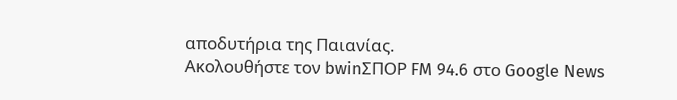αποδυτήρια της Παιανίας.
Ακολουθήστε τον bwinΣΠΟΡ FM 94.6 στο Google News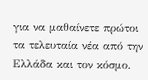για να μαθαίνετε πρώτοι τα τελευταία νέα από την Ελλάδα και τον κόσμο.